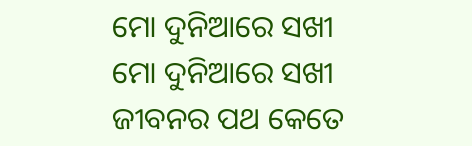ମୋ ଦୁନିଆରେ ସଖୀ
ମୋ ଦୁନିଆରେ ସଖୀ
ଜୀବନର ପଥ କେତେ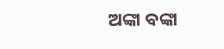ଅଙ୍କା ବଙ୍କା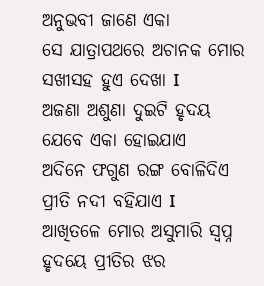ଅନୁଭବୀ ଜାଣେ ଏକା
ସେ ଯାତ୍ରାପଥରେ ଅଚାନକ ମୋର
ସଖୀସହ ହୁଏ ଦେଖା I
ଅଜଣା ଅଶୁଣା ଦୁଇଟି ହୃଦୟ
ଯେବେ ଏକା ହୋଇଯାଏ
ଅଦିନେ ଫଗୁଣ ରଙ୍ଗ ବୋଳିଦିଏ
ପ୍ରୀତି ନଦୀ ବହିଯାଏ I
ଆଖିତଳେ ମୋର ଅସୁମାରି ସ୍ୱପ୍ନ
ହୃଦୟେ ପ୍ରୀତିର ଝର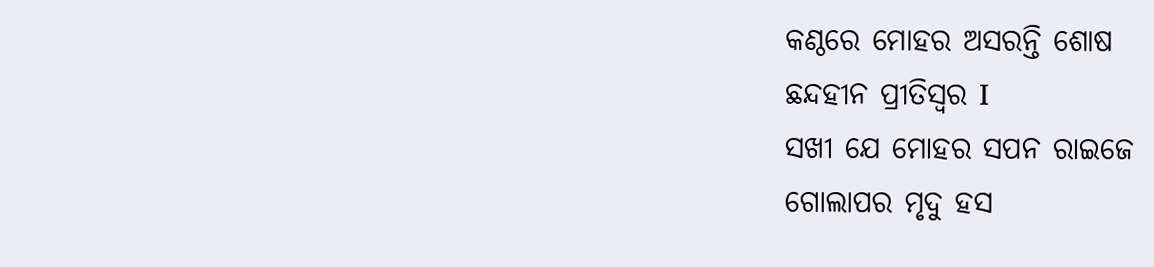କଣ୍ଠରେ ମୋହର ଅସରନ୍ତି ଶୋଷ
ଛନ୍ଦହୀନ ପ୍ରୀତିସ୍ୱର I
ସଖୀ ଯେ ମୋହର ସପନ ରାଇଜେ
ଗୋଲାପର ମୃଦୁ ହସ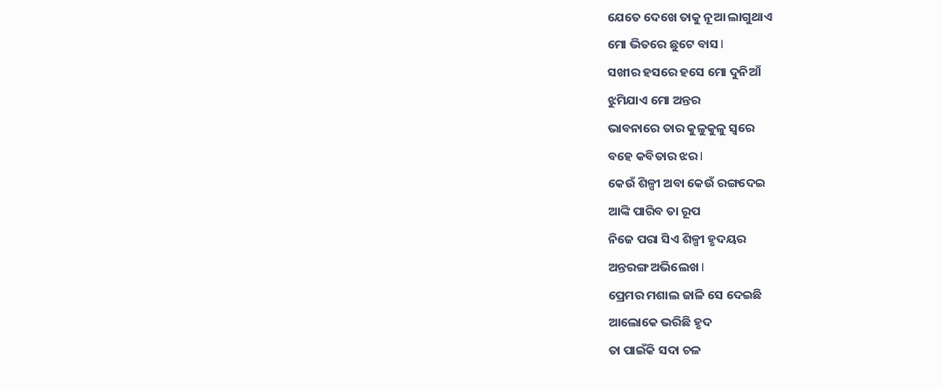ଯେତେ ଦେଖେ ତାକୁ ନୂଆ ଲାଗୁଥାଏ
ମୋ ଭିତରେ ଛୁଟେ ବାସ I
ସଖୀର ହସରେ ହସେ ମୋ ଦୁନିଆଁ
ଝୁମିଯାଏ ମୋ ଅନ୍ତର
ଭାବନାରେ ତାର କୁଳୁକୁଳୁ ସ୍ୱରେ
ବହେ କବିତାର ଝର I
କେଉଁ ଶିଳ୍ପୀ ଅବା କେଉଁ ରଙ୍ଗଦେଇ
ଆଙ୍କି ପାରିବ ତା ରୂପ
ନିଜେ ପରା ସିଏ ଶିଳ୍ପୀ ହୃଦୟର
ଅନ୍ତରଙ୍ଗ ଅଭିଲେଖ I
ପ୍ରେମର ମଶାଲ ଜାଳି ସେ ଦେଇଛି
ଆଲୋକେ ଭରିଛି ହୃଦ
ତା ପାଇଁକି ସଦା ଚଳ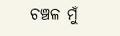ଚଞ୍ଚଳ ମୁଁ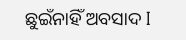ଛୁଇଁନାହିଁ ଅବସାଦ I